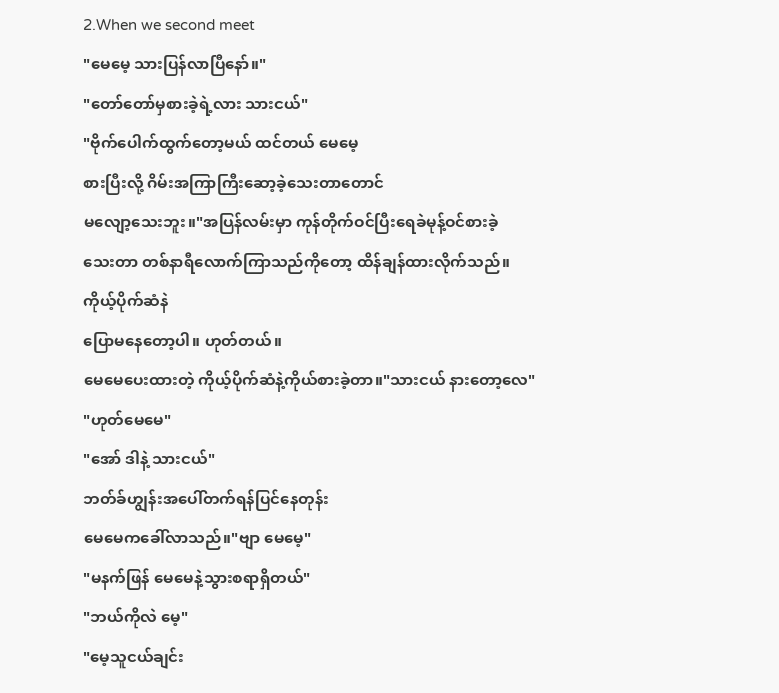2.When we second meet
"မေမေ့ သားပြန်လာပြီနော်။"
"တော်တော်မှစားခဲ့ရဲ့လား သားငယ်"
"ဗိုက်ပေါက်ထွက်တော့မယ် ထင်တယ် မေမေ့
စားပြီးလို့ ဂိမ်းအကြာကြီးဆော့ခဲ့သေးတာတောင်
မလျော့သေးဘူး။"အပြန်လမ်းမှာ ကုန်တိုက်ဝင်ပြီးရေခဲမုန့်ဝင်စားခဲ့
သေးတာ တစ်နာရီလောက်ကြာသည်ကိုတော့ ထိန်ချန်ထားလိုက်သည်။
ကိုယ့်ပိုက်ဆံနဲ
ပြောမနေတော့ပါ။ ဟုတ်တယ်။
မေမေပေးထားတဲ့ ကိုယ့်ပိုက်ဆံနဲ့ကိုယ်စားခဲ့တာ။"သားငယ် နားတော့လေ"
"ဟုတ်မေမေ"
"အော် ဒါနဲ့ သားငယ်"
ဘတ်ခ်ဟျွန်းအပေါ်တက်ရန်ပြင်နေတုန်း
မေမေကခေါ်လာသည်။"ဗျာ မေမေ့"
"မနက်ဖြန် မေမေနဲ့သွားစရာရှိတယ်"
"ဘယ်ကိုလဲ မေ့"
"မေ့သူငယ်ချင်း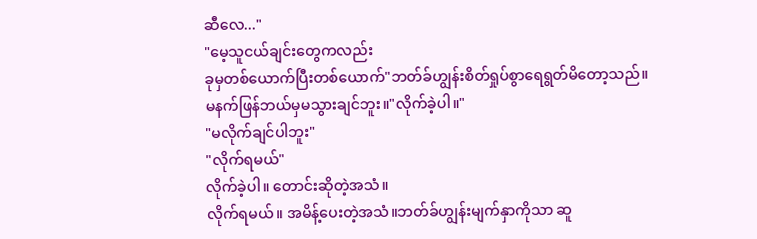ဆီလေ..."
"မေ့သူငယ်ချင်းတွေကလည်း
ခုမှတစ်ယောက်ပြီးတစ်ယောက်"ဘတ်ခ်ဟျွန်းစိတ်ရှုပ်စွာရေရွတ်မိတော့သည်။
မနက်ဖြန်ဘယ်မှမသွားချင်ဘူး။"လိုက်ခဲ့ပါ။"
"မလိုက်ချင်ပါဘူး"
"လိုက်ရမယ်"
လိုက်ခဲ့ပါ။ တောင်းဆိုတဲ့အသံ။
လိုက်ရမယ်။ အမိန့်ပေးတဲ့အသံ။ဘတ်ခ်ဟျွန်းမျက်နှာကိုသာ ဆူ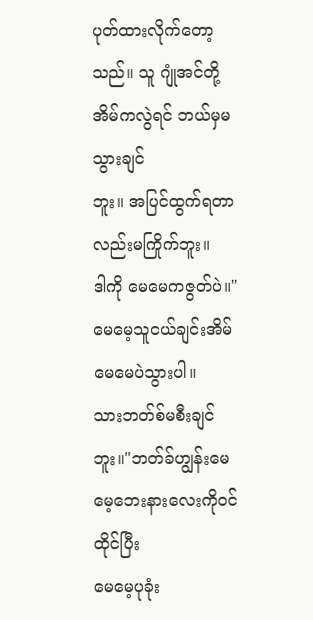ပုတ်ထားလိုက်တော့
သည်။ သူ ဂျုံအင်တို့အိမ်ကလွဲရင် ဘယ်မှမသွားချင်
ဘူး။ အပြင်ထွက်ရတာလည်းမကြိုက်ဘူး။
ဒါကို မေမေကဇွတ်ပဲ။"မေမေ့သူငယ်ချင်းအိမ် မေမေပဲသွားပါ။
သားဘတ်စ်မစီးချင်ဘူး။"ဘတ်ခ်ဟျွန်းမေမေ့ဘေးနားလေးကိုဝင်ထိုင်ပြီး
မေမေ့ပုခုံး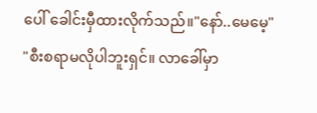ပေါ် ခေါင်းမှီထားလိုက်သည်။"နော်..မေမေ့"
"စီးစရာမလိုပါဘူးရှင်။ လာခေါ်မှာ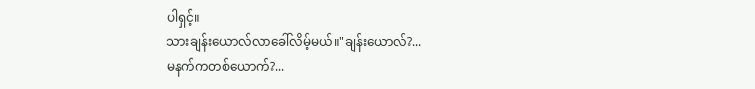ပါရှင့်။
သားချန်းယောလ်လာခေါ်လိမ့်မယ်။"ချန်းယောလ်?...
မနက်ကတစ်ယောက်?...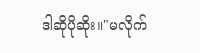ဒါဆိုပိုဆိုး။"မလိုက်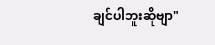ချင်ပါဘူးဆိုဗျာ"